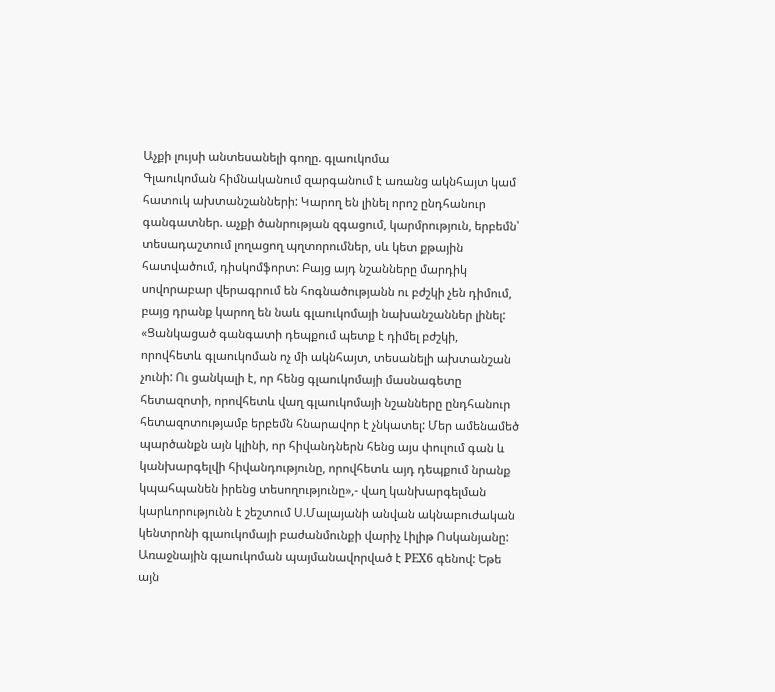Աչքի լույսի անտեսանելի գողը. գլաուկոմա
Գլաուկոման հիմնականում զարգանում է առանց ակնհայտ կամ հատուկ ախտանշանների: Կարող են լինել որոշ ընդհանուր գանգատներ. աչքի ծանրության զգացում, կարմրություն, երբեմն՝ տեսադաշտում լողացող պղտորումներ, սև կետ քթային հատվածում, դիսկոմֆորտ: Բայց այդ նշանները մարդիկ սովորաբար վերագրում են հոգնածությանն ու բժշկի չեն դիմում, բայց դրանք կարող են նաև գլաուկոմայի նախանշաններ լինել:
«Ցանկացած գանգատի դեպքում պետք է դիմել բժշկի, որովհետև գլաուկոման ոչ մի ակնհայտ, տեսանելի ախտանշան չունի: Ու ցանկալի է, որ հենց գլաուկոմայի մասնագետը հետազոտի, որովհետև վաղ գլաուկոմայի նշանները ընդհանուր հետազոտությամբ երբեմն հնարավոր է չնկատել: Մեր ամենամեծ պարծանքն այն կլինի, որ հիվանդներն հենց այս փուլում գան և կանխարգելվի հիվանդությունը, որովհետև այդ դեպքում նրանք կպահպանեն իրենց տեսողությունը»,- վաղ կանխարգելման կարևորությունն է շեշտում Ս.Մալայանի անվան ակնաբուժական կենտրոնի գլաուկոմայի բաժանմունքի վարիչ Լիլիթ Ոսկանյանը: Առաջնային գլաուկոման պայմանավորված է PEX6 գենով: Եթե այն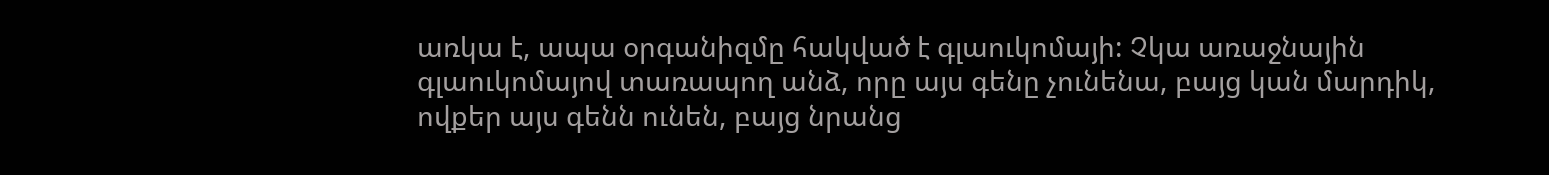առկա է, ապա օրգանիզմը հակված է գլաուկոմայի: Չկա առաջնային գլաուկոմայով տառապող անձ, որը այս գենը չունենա, բայց կան մարդիկ, ովքեր այս գենն ունեն, բայց նրանց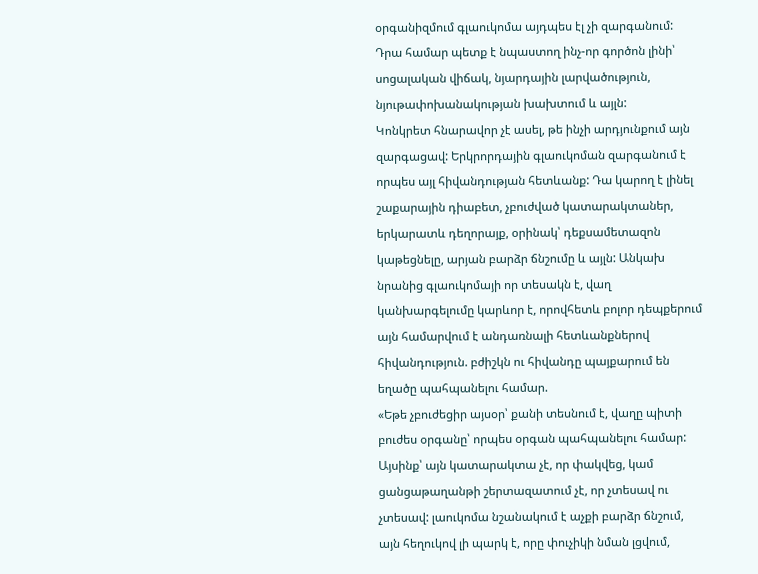օրգանիզմում գլաուկոմա այդպես էլ չի զարգանում: Դրա համար պետք է նպաստող ինչ-որ գործոն լինի՝ սոցալական վիճակ, նյարդային լարվածություն, նյութափոխանակության խախտում և այլն:
Կոնկրետ հնարավոր չէ ասել, թե ինչի արդյունքում այն զարգացավ: Երկրորդային գլաուկոման զարգանում է որպես այլ հիվանդության հետևանք: Դա կարող է լինել շաքարային դիաբետ, չբուժված կատարակտաներ, երկարատև դեղորայք, օրինակ՝ դեքսամետազոն կաթեցնելը, արյան բարձր ճնշումը և այլն: Անկախ նրանից գլաուկոմայի որ տեսակն է, վաղ կանխարգելումը կարևոր է, որովհետև բոլոր դեպքերում այն համարվում է անդառնալի հետևանքներով հիվանդություն. բժիշկն ու հիվանդը պայքարում են եղածը պահպանելու համար.
«Եթե չբուժեցիր այսօր՝ քանի տեսնում է, վաղը պիտի բուժես օրգանը՝ որպես օրգան պահպանելու համար: Այսինք՝ այն կատարակտա չէ, որ փակվեց, կամ ցանցաթաղանթի շերտազատում չէ, որ չտեսավ ու չտեսավ: լաուկոմա նշանակում է աչքի բարձր ճնշում, այն հեղուկով լի պարկ է, որը փուչիկի նման լցվում,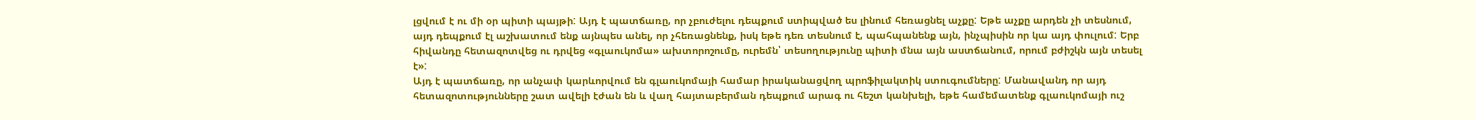լցվում է ու մի օր պիտի պայթի: Այդ է պատճառը, որ չբուժելու դեպքում ստիպված ես լինում հեռացնել աչքը: Եթե աչքը արդեն չի տեսնում, այդ դեպքում էլ աշխատում ենք այնպես անել, որ չհեռացնենք, իսկ եթե դեռ տեսնում է, պահպանենք այն, ինչպիսին որ կա այդ փուլում: Երբ հիվանդը հետազոտվեց ու դրվեց «գլաուկոմա» ախտորոշումը, ուրեմն՝ տեսողությունը պիտի մնա այն աստճանում, որում բժիշկն այն տեսել է»:
Այդ է պատճառը, որ անչափ կարևորվում են գլաուկոմայի համար իրականացվող պրոֆիլակտիկ ստուգումները: Մանավանդ որ այդ հետազոտությունները շատ ավելի էժան են և վաղ հայտաբերման դեպքում արագ ու հեշտ կանխելի, եթե համեմատենք գլաուկոմայի ուշ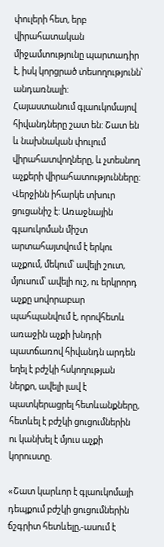փուլերի հետ, երբ վիրահատական միջամտությունը պարտադիր է, իսկ կորցրած տեսողությունն՝ անդառնալի:
Հայաստանում գլաուկոմայով հիվանդները շատ են: Շատ են և նախնական փուլում վիրահատվողները, և չտեսնող աչքերի վիրահատությունները: Վերջինն իհարկե տխուր ցուցանիշ է: Առաջնային գլաուկոման միշտ արտահայտվում է երկու աչքում, մեկում՝ ավելի շուտ, մյուսում՝ ավելի ուշ, ու երկրորդ աչքը սովորաբար պահպանվում է, որովհետև առաջին աչքի խնդրի պատճառով հիվանդն արդեն եղել է բժշկի հսկողության ներքո, ավելի լավ է պատկերացրել հետևանքները, հետևել է բժշկի ցուցումներին ու կանխել է մյուս աչքի կորուստը.

«Շատ կարևոր է գլաուկոմայի դեպքում բժշկի ցուցումներին ճշգրիտ հետևելը,-ասում է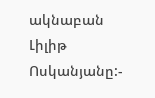ակնաբան Լիլիթ Ոսկանյանը:-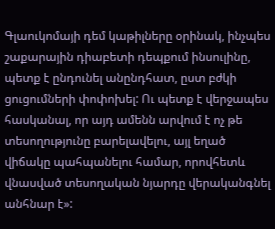Գլաուկոմայի դեմ կաթիլները օրինակ, ինչպես շաքարային դիաբետի դեպքում ինսուլինը, պետք է ընդունել անընդհատ, ըստ բժկի ցուցումների փոփոխել: Ու պետք է վերջապես հասկանալ, որ այդ ամենն արվում է ոչ թե տեսողությունը բարելավելու, այլ եղած վիճակը պահպանելու համար, որովհետև վնասված տեսողական նյարդը վերականգնել անհնար է»: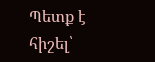Պետք է հիշել՝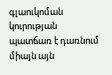գլաուկոման կուրության պատճառ է դառնում միայն այն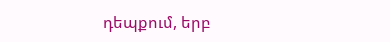դեպքում, երբ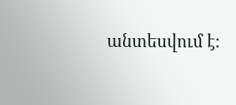անտեսվում է: